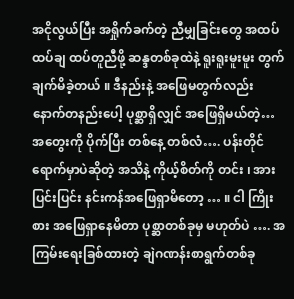အငိုလွယ်ပြီး အရှိုက်ခက်တဲ့ ညီမျှခြင်းတွေ အထပ်ထပ်ချ ထပ်တူညီဖို့ ဆန္ဒတစ်ခုထဲနဲ့ ရူးရူးမူးမူး တွက်ချက်မိခဲ့တယ် ။ ဒီနည်းနဲ့ အဖြေမတွက်လည်း နောက်တနည်းပေါ့ ပုစ္ဆာရှိလျှင် အဖြေရှိမယ်တဲ့…အတွေးကို ပိုက်ပြီး တစ်နေ့ တစ်လံ…. ပန်းတိုင်ရောက်မှာပဲဆိုတဲ့ အသိနဲ့ ကိုယ့်စိတ်ကို တင်း ၊ အားပြင်းပြင်း နင်းကန်အဖြေရှာမိတော့ … ။ ငါ ကြိုးစား အဖြေရှာနေမိတာ ပုစ္ဆာတစ်ခုမှ မဟုတ်ပဲ …. အကြမ်းရေးခြစ်ထားတဲ့ ချဲဂဏန်းစာရွက်တစ်ခု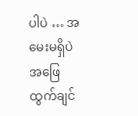ပါပဲ … အမေးမရှိပဲ အဖြေထွက်ချင်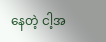နေတဲ့ ငါ့အ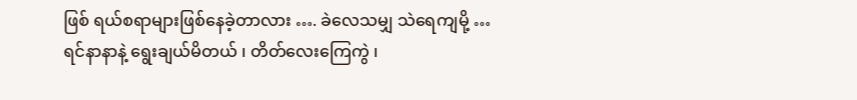ဖြစ် ရယ်စရာများဖြစ်နေခဲ့တာလား …. ခဲလေသမျှ သဲရေကျမို့ … ရင်နာနာနဲ့ ရွေးချယ်မိတယ် ၊ တိတ်လေးကြေကွဲ ၊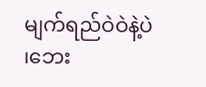မျက်ရည်ဝဲဝဲနဲ့ပဲ ၊ဘေး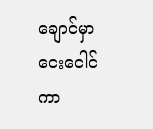ချောင်မှာ ငေးငေါင်ကာ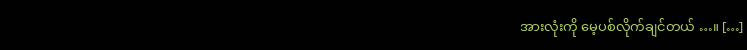အားလုံးကို မေ့ပစ်လိုက်ချင်တယ် …။ […]